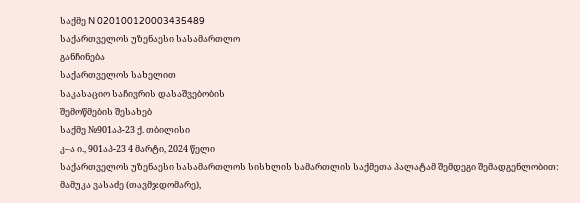საქმე N 020100120003435489
საქართველოს უზენაესი სასამართლო
განჩინება
საქართველოს სახელით
საკასაციო საჩივრის დასაშვებობის
შემოწმების შესახებ
საქმე №901აპ-23 ქ. თბილისი
კ–ა ი., 901აპ-23 4 მარტი, 2024 წელი
საქართველოს უზენაესი სასამართლოს სისხლის სამართლის საქმეთა პალატამ შემდეგი შემადგენლობით:
მამუკა ვასაძე (თავმჯდომარე),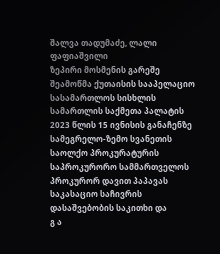შალვა თადუმაძე, ლალი ფაფიაშვილი
ზეპირი მოსმენის გარეშე შეამოწმა ქუთაისის სააპელაციო სასამართლოს სისხლის სამართლის საქმეთა პალატის 2023 წლის 15 ივნისის განაჩენზე სამეგრელო-ზემო სვანეთის საოლქო პროკურატურის საპროკურორო სამმართველოს პროკურორ დავით პაპავას საკასაციო საჩივრის დასაშვებობის საკითხი და
გ ა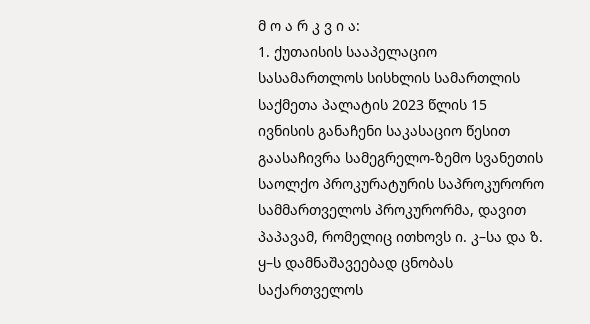მ ო ა რ კ ვ ი ა:
1. ქუთაისის სააპელაციო სასამართლოს სისხლის სამართლის საქმეთა პალატის 2023 წლის 15 ივნისის განაჩენი საკასაციო წესით გაასაჩივრა სამეგრელო-ზემო სვანეთის საოლქო პროკურატურის საპროკურორო სამმართველოს პროკურორმა, დავით პაპავამ, რომელიც ითხოვს ი. კ–სა და ზ. ყ–ს დამნაშავეებად ცნობას საქართველოს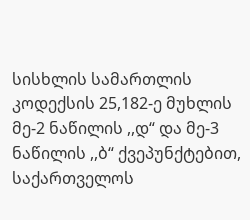სისხლის სამართლის კოდექსის 25,182-ე მუხლის მე-2 ნაწილის ,,დ“ და მე-3 ნაწილის ,,ბ“ ქვეპუნქტებით, საქართველოს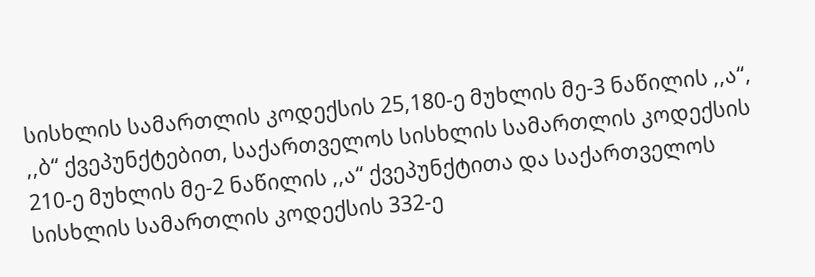სისხლის სამართლის კოდექსის 25,180-ე მუხლის მე-3 ნაწილის ,,ა“, ,,ბ“ ქვეპუნქტებით, საქართველოს სისხლის სამართლის კოდექსის 210-ე მუხლის მე-2 ნაწილის ,,ა“ ქვეპუნქტითა და საქართველოს სისხლის სამართლის კოდექსის 332-ე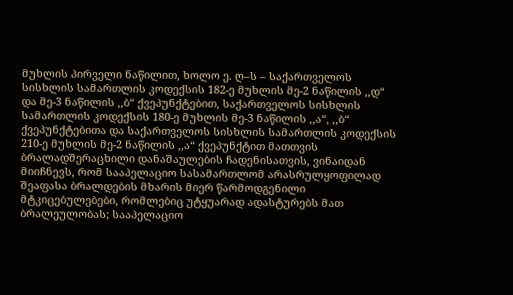მუხლის პირველი ნაწილით, ხოლო ე. ღ–ს – საქართველოს სისხლის სამართლის კოდექსის 182-ე მუხლის მე-2 ნაწილის ,,დ“ და მე-3 ნაწილის ,,ბ“ ქვეპუნქტებით, საქართველოს სისხლის სამართლის კოდექსის 180-ე მუხლის მე-3 ნაწილის ,,ა“, ,,ბ“ ქვეპუნქტებითა და საქართველოს სისხლის სამართლის კოდექსის 210-ე მუხლის მე-2 ნაწილის ,,ა“ ქვეპუნქტით მათთვის ბრალადშერაცხილი დანაშაულების ჩადენისათვის, ვინაიდან მიიჩნევს, რომ სააპელაციო სასამართლომ არასრულყოფილად შეაფასა ბრალდების მხარის მიერ წარმოდგენილი მტკიცებულებები, რომლებიც უტყუარად ადასტურებს მათ ბრალეულობას; სააპელაციო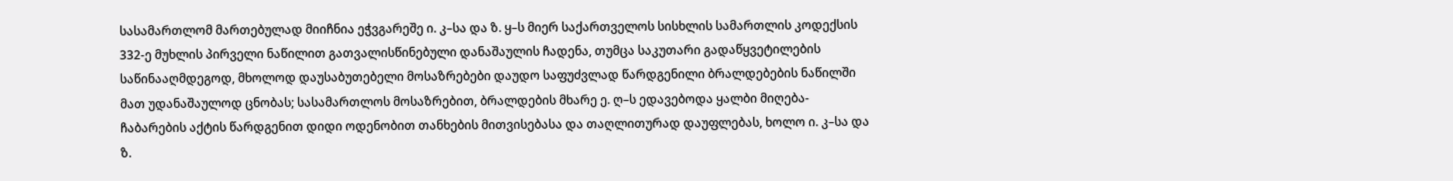სასამართლომ მართებულად მიიჩნია ეჭვგარეშე ი. კ–სა და ზ. ყ–ს მიერ საქართველოს სისხლის სამართლის კოდექსის 332-ე მუხლის პირველი ნაწილით გათვალისწინებული დანაშაულის ჩადენა, თუმცა საკუთარი გადაწყვეტილების საწინააღმდეგოდ, მხოლოდ დაუსაბუთებელი მოსაზრებები დაუდო საფუძვლად წარდგენილი ბრალდებების ნაწილში მათ უდანაშაულოდ ცნობას; სასამართლოს მოსაზრებით, ბრალდების მხარე ე. ღ–ს ედავებოდა ყალბი მიღება-ჩაბარების აქტის წარდგენით დიდი ოდენობით თანხების მითვისებასა და თაღლითურად დაუფლებას, ხოლო ი. კ–სა და ზ.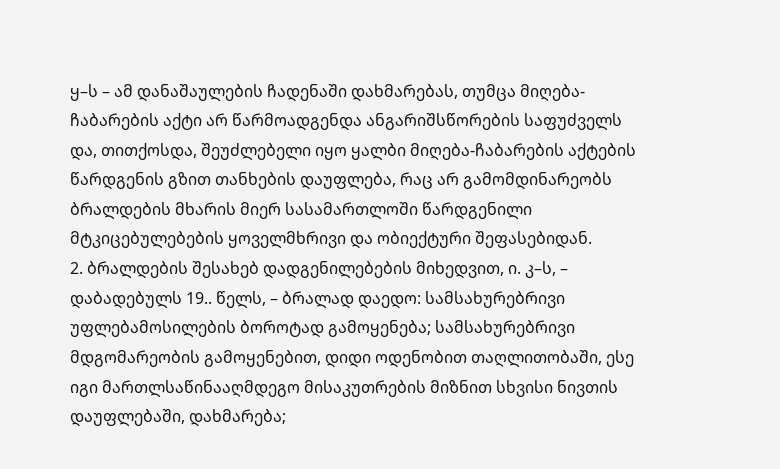ყ–ს – ამ დანაშაულების ჩადენაში დახმარებას, თუმცა მიღება-ჩაბარების აქტი არ წარმოადგენდა ანგარიშსწორების საფუძველს და, თითქოსდა, შეუძლებელი იყო ყალბი მიღება-ჩაბარების აქტების წარდგენის გზით თანხების დაუფლება, რაც არ გამომდინარეობს ბრალდების მხარის მიერ სასამართლოში წარდგენილი მტკიცებულებების ყოველმხრივი და ობიექტური შეფასებიდან.
2. ბრალდების შესახებ დადგენილებების მიხედვით, ი. კ–ს, – დაბადებულს 19.. წელს, – ბრალად დაედო: სამსახურებრივი უფლებამოსილების ბოროტად გამოყენება; სამსახურებრივი მდგომარეობის გამოყენებით, დიდი ოდენობით თაღლითობაში, ესე იგი მართლსაწინააღმდეგო მისაკუთრების მიზნით სხვისი ნივთის დაუფლებაში, დახმარება;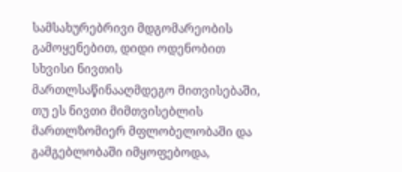სამსახურებრივი მდგომარეობის გამოყენებით, დიდი ოდენობით სხვისი ნივთის მართლსაწინააღმდეგო მითვისებაში, თუ ეს ნივთი მიმთვისებლის მართლზომიერ მფლობელობაში და გამგებლობაში იმყოფებოდა,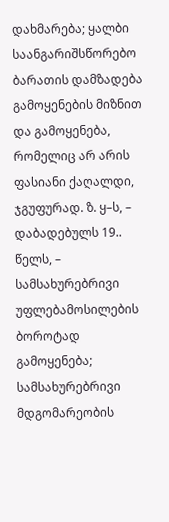დახმარება; ყალბი საანგარიშსწორებო ბარათის დამზადება გამოყენების მიზნით და გამოყენება, რომელიც არ არის ფასიანი ქაღალდი, ჯგუფურად. ზ. ყ–ს, – დაბადებულს 19.. წელს, – სამსახურებრივი უფლებამოსილების ბოროტად გამოყენება; სამსახურებრივი მდგომარეობის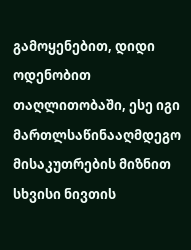გამოყენებით, დიდი ოდენობით თაღლითობაში, ესე იგი მართლსაწინააღმდეგო მისაკუთრების მიზნით სხვისი ნივთის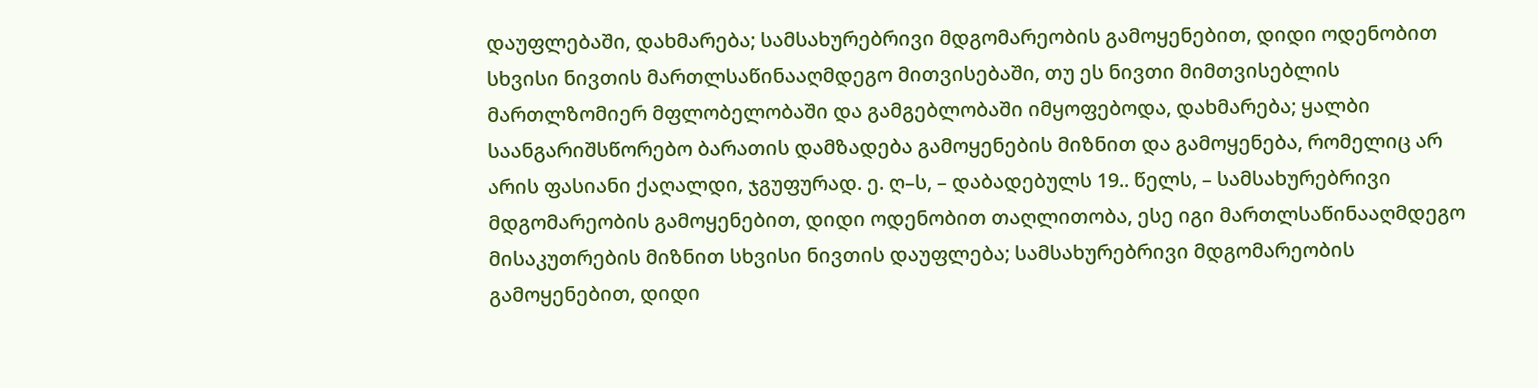დაუფლებაში, დახმარება; სამსახურებრივი მდგომარეობის გამოყენებით, დიდი ოდენობით სხვისი ნივთის მართლსაწინააღმდეგო მითვისებაში, თუ ეს ნივთი მიმთვისებლის მართლზომიერ მფლობელობაში და გამგებლობაში იმყოფებოდა, დახმარება; ყალბი საანგარიშსწორებო ბარათის დამზადება გამოყენების მიზნით და გამოყენება, რომელიც არ არის ფასიანი ქაღალდი, ჯგუფურად. ე. ღ–ს, – დაბადებულს 19.. წელს, – სამსახურებრივი მდგომარეობის გამოყენებით, დიდი ოდენობით თაღლითობა, ესე იგი მართლსაწინააღმდეგო მისაკუთრების მიზნით სხვისი ნივთის დაუფლება; სამსახურებრივი მდგომარეობის გამოყენებით, დიდი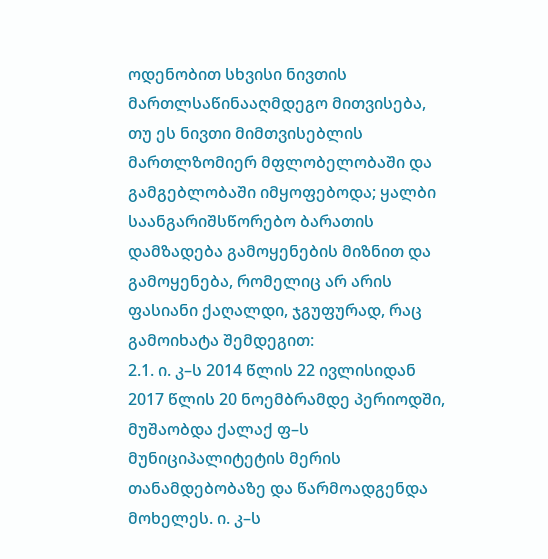ოდენობით სხვისი ნივთის მართლსაწინააღმდეგო მითვისება, თუ ეს ნივთი მიმთვისებლის მართლზომიერ მფლობელობაში და გამგებლობაში იმყოფებოდა; ყალბი საანგარიშსწორებო ბარათის დამზადება გამოყენების მიზნით და გამოყენება, რომელიც არ არის ფასიანი ქაღალდი, ჯგუფურად, რაც გამოიხატა შემდეგით:
2.1. ი. კ–ს 2014 წლის 22 ივლისიდან 2017 წლის 20 ნოემბრამდე პერიოდში, მუშაობდა ქალაქ ფ–ს მუნიციპალიტეტის მერის თანამდებობაზე და წარმოადგენდა მოხელეს. ი. კ–ს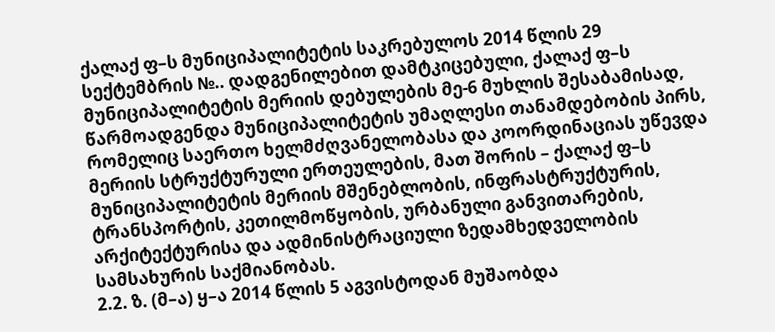ქალაქ ფ–ს მუნიციპალიტეტის საკრებულოს 2014 წლის 29 სექტემბრის №.. დადგენილებით დამტკიცებული, ქალაქ ფ–ს მუნიციპალიტეტის მერიის დებულების მე-6 მუხლის შესაბამისად, წარმოადგენდა მუნიციპალიტეტის უმაღლესი თანამდებობის პირს, რომელიც საერთო ხელმძღვანელობასა და კოორდინაციას უწევდა მერიის სტრუქტურული ერთეულების, მათ შორის – ქალაქ ფ–ს მუნიციპალიტეტის მერიის მშენებლობის, ინფრასტრუქტურის, ტრანსპორტის, კეთილმოწყობის, ურბანული განვითარების, არქიტექტურისა და ადმინისტრაციული ზედამხედველობის სამსახურის საქმიანობას.
2.2. ზ. (მ–ა) ყ–ა 2014 წლის 5 აგვისტოდან მუშაობდა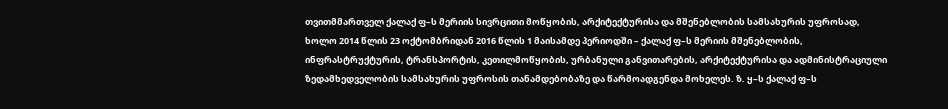თვითმმართველ ქალაქ ფ–ს მერიის სივრცითი მოწყობის, არქიტექტურისა და მშენებლობის სამსახურის უფროსად, ხოლო 2014 წლის 23 ოქტომბრიდან 2016 წლის 1 მაისამდე პერიოდში – ქალაქ ფ–ს მერიის მშენებლობის, ინფრასტრუქტურის, ტრანსპორტის, კეთილმოწყობის, ურბანული განვითარების, არქიტექტურისა და ადმინისტრაციული ზედამხედველობის სამსახურის უფროსის თანამდებობაზე და წარმოადგენდა მოხელეს. ზ. ყ–ს ქალაქ ფ–ს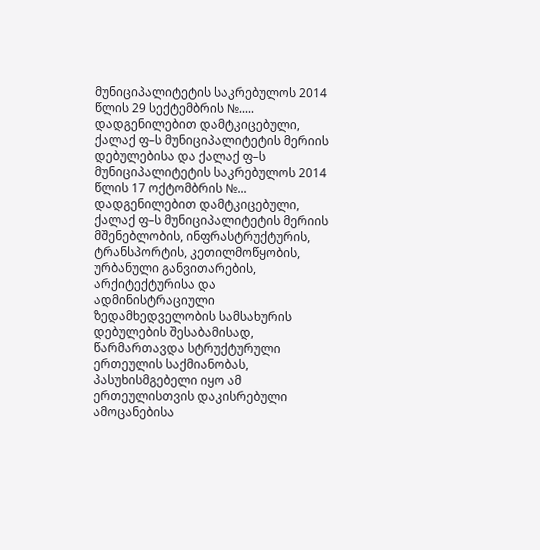მუნიციპალიტეტის საკრებულოს 2014 წლის 29 სექტემბრის №..... დადგენილებით დამტკიცებული, ქალაქ ფ–ს მუნიციპალიტეტის მერიის დებულებისა და ქალაქ ფ–ს მუნიციპალიტეტის საკრებულოს 2014 წლის 17 ოქტომბრის №... დადგენილებით დამტკიცებული, ქალაქ ფ–ს მუნიციპალიტეტის მერიის მშენებლობის, ინფრასტრუქტურის, ტრანსპორტის, კეთილმოწყობის, ურბანული განვითარების, არქიტექტურისა და ადმინისტრაციული ზედამხედველობის სამსახურის დებულების შესაბამისად, წარმართავდა სტრუქტურული ერთეულის საქმიანობას, პასუხისმგებელი იყო ამ ერთეულისთვის დაკისრებული ამოცანებისა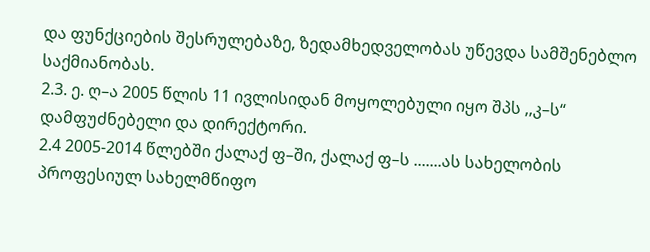და ფუნქციების შესრულებაზე, ზედამხედველობას უწევდა სამშენებლო საქმიანობას.
2.3. ე. ღ–ა 2005 წლის 11 ივლისიდან მოყოლებული იყო შპს ,,კ–ს“ დამფუძნებელი და დირექტორი.
2.4 2005-2014 წლებში ქალაქ ფ–ში, ქალაქ ფ–ს .......ას სახელობის პროფესიულ სახელმწიფო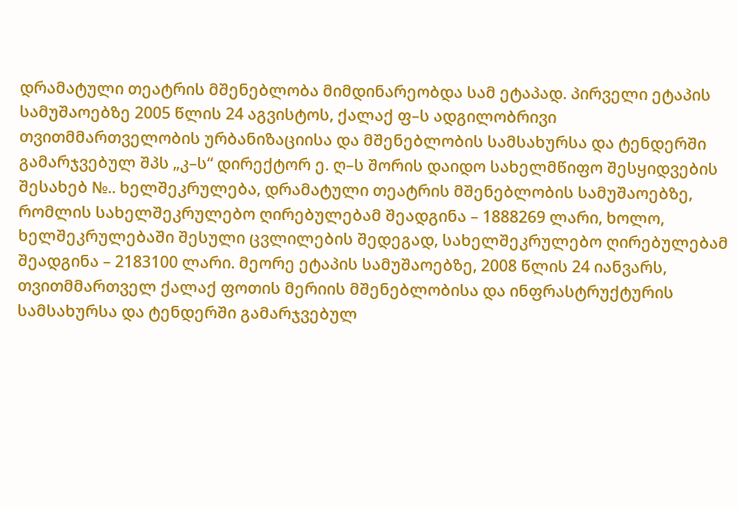დრამატული თეატრის მშენებლობა მიმდინარეობდა სამ ეტაპად. პირველი ეტაპის სამუშაოებზე 2005 წლის 24 აგვისტოს, ქალაქ ფ–ს ადგილობრივი თვითმმართველობის ურბანიზაციისა და მშენებლობის სამსახურსა და ტენდერში გამარჯვებულ შპს „კ–ს“ დირექტორ ე. ღ–ს შორის დაიდო სახელმწიფო შესყიდვების შესახებ №.. ხელშეკრულება, დრამატული თეატრის მშენებლობის სამუშაოებზე, რომლის სახელშეკრულებო ღირებულებამ შეადგინა – 1888269 ლარი, ხოლო, ხელშეკრულებაში შესული ცვლილების შედეგად, სახელშეკრულებო ღირებულებამ შეადგინა – 2183100 ლარი. მეორე ეტაპის სამუშაოებზე, 2008 წლის 24 იანვარს, თვითმმართველ ქალაქ ფოთის მერიის მშენებლობისა და ინფრასტრუქტურის სამსახურსა და ტენდერში გამარჯვებულ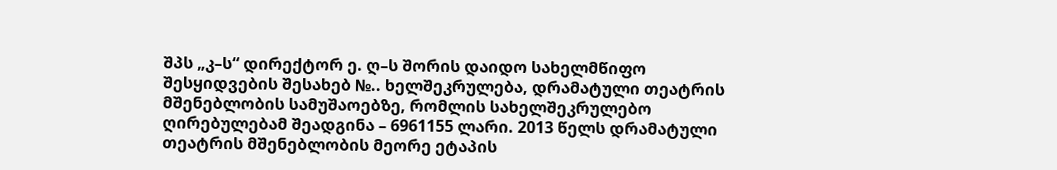შპს „კ–ს“ დირექტორ ე. ღ–ს შორის დაიდო სახელმწიფო შესყიდვების შესახებ №.. ხელშეკრულება, დრამატული თეატრის მშენებლობის სამუშაოებზე, რომლის სახელშეკრულებო ღირებულებამ შეადგინა – 6961155 ლარი. 2013 წელს დრამატული თეატრის მშენებლობის მეორე ეტაპის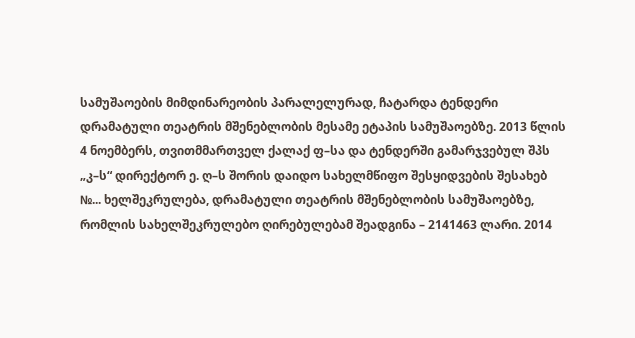სამუშაოების მიმდინარეობის პარალელურად, ჩატარდა ტენდერი დრამატული თეატრის მშენებლობის მესამე ეტაპის სამუშაოებზე. 2013 წლის 4 ნოემბერს, თვითმმართველ ქალაქ ფ–სა და ტენდერში გამარჯვებულ შპს „კ–ს“ დირექტორ ე. ღ–ს შორის დაიდო სახელმწიფო შესყიდვების შესახებ №... ხელშეკრულება, დრამატული თეატრის მშენებლობის სამუშაოებზე, რომლის სახელშეკრულებო ღირებულებამ შეადგინა – 2141463 ლარი. 2014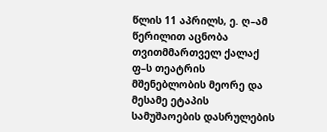წლის 11 აპრილს, ე. ღ–ამ წერილით აცნობა თვითმმართველ ქალაქ ფ–ს თეატრის მშენებლობის მეორე და მესამე ეტაპის სამუშაოების დასრულების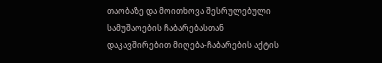თაობაზე და მოითხოვა შესრულებული სამუშაოების ჩაბარებასთან დაკავშირებით მიღება-ჩაბარების აქტის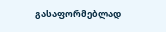გასაფორმებლად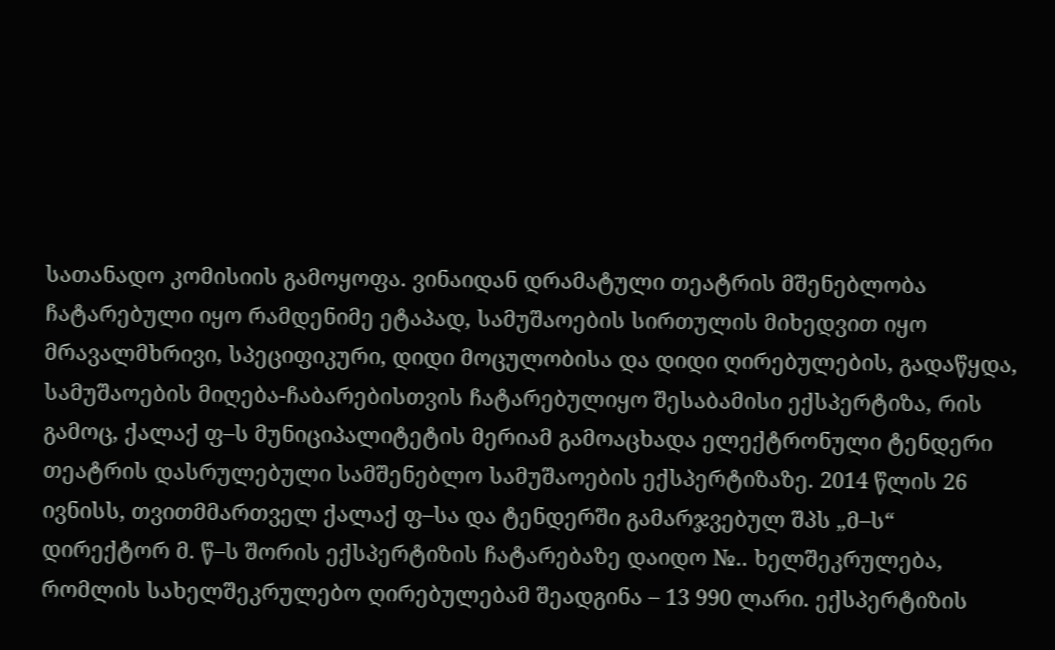სათანადო კომისიის გამოყოფა. ვინაიდან დრამატული თეატრის მშენებლობა ჩატარებული იყო რამდენიმე ეტაპად, სამუშაოების სირთულის მიხედვით იყო მრავალმხრივი, სპეციფიკური, დიდი მოცულობისა და დიდი ღირებულების, გადაწყდა, სამუშაოების მიღება-ჩაბარებისთვის ჩატარებულიყო შესაბამისი ექსპერტიზა, რის გამოც, ქალაქ ფ–ს მუნიციპალიტეტის მერიამ გამოაცხადა ელექტრონული ტენდერი თეატრის დასრულებული სამშენებლო სამუშაოების ექსპერტიზაზე. 2014 წლის 26 ივნისს, თვითმმართველ ქალაქ ფ–სა და ტენდერში გამარჯვებულ შპს „მ–ს“ დირექტორ მ. წ–ს შორის ექსპერტიზის ჩატარებაზე დაიდო №.. ხელშეკრულება, რომლის სახელშეკრულებო ღირებულებამ შეადგინა – 13 990 ლარი. ექსპერტიზის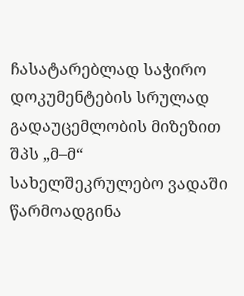ჩასატარებლად საჭირო დოკუმენტების სრულად გადაუცემლობის მიზეზით შპს „მ–მ“ სახელშეკრულებო ვადაში წარმოადგინა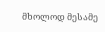მხოლოდ მესამე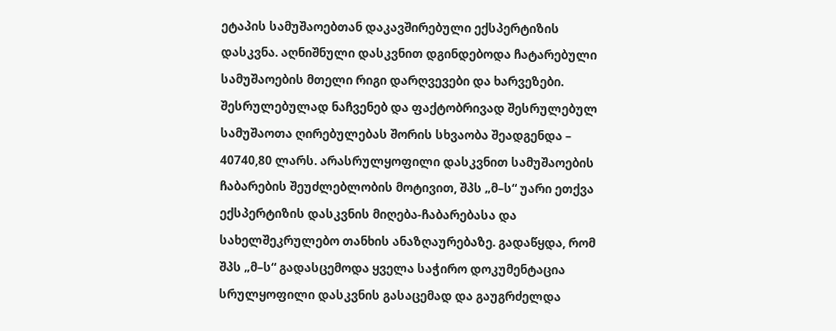ეტაპის სამუშაოებთან დაკავშირებული ექსპერტიზის დასკვნა. აღნიშნული დასკვნით დგინდებოდა ჩატარებული სამუშაოების მთელი რიგი დარღვევები და ხარვეზები. შესრულებულად ნაჩვენებ და ფაქტობრივად შესრულებულ სამუშაოთა ღირებულებას შორის სხვაობა შეადგენდა – 40740,80 ლარს. არასრულყოფილი დასკვნით სამუშაოების ჩაბარების შეუძლებლობის მოტივით, შპს „მ–ს“ უარი ეთქვა ექსპერტიზის დასკვნის მიღება-ჩაბარებასა და სახელშეკრულებო თანხის ანაზღაურებაზე. გადაწყდა, რომ შპს „მ–ს“ გადასცემოდა ყველა საჭირო დოკუმენტაცია სრულყოფილი დასკვნის გასაცემად და გაუგრძელდა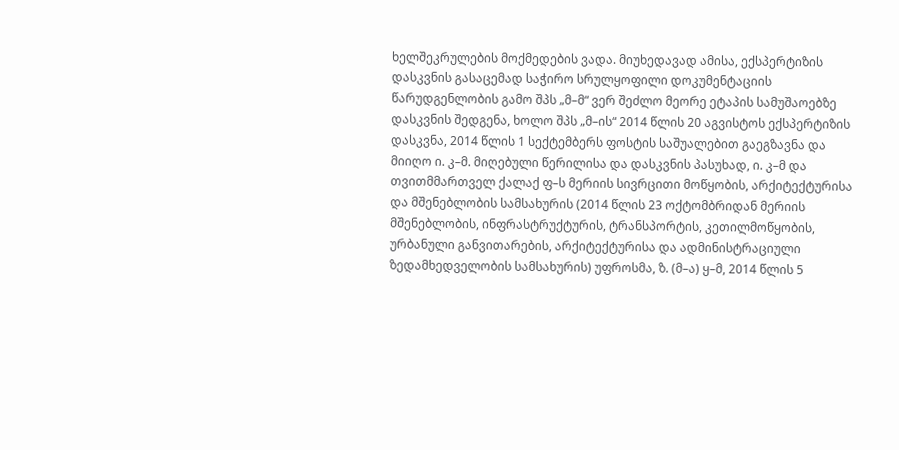ხელშეკრულების მოქმედების ვადა. მიუხედავად ამისა, ექსპერტიზის დასკვნის გასაცემად საჭირო სრულყოფილი დოკუმენტაციის წარუდგენლობის გამო შპს „მ–მ“ ვერ შეძლო მეორე ეტაპის სამუშაოებზე დასკვნის შედგენა, ხოლო შპს „მ–ის“ 2014 წლის 20 აგვისტოს ექსპერტიზის დასკვნა, 2014 წლის 1 სექტემბერს ფოსტის საშუალებით გაეგზავნა და მიიღო ი. კ–მ. მიღებული წერილისა და დასკვნის პასუხად, ი. კ–მ და თვითმმართველ ქალაქ ფ–ს მერიის სივრცითი მოწყობის, არქიტექტურისა და მშენებლობის სამსახურის (2014 წლის 23 ოქტომბრიდან მერიის მშენებლობის, ინფრასტრუქტურის, ტრანსპორტის, კეთილმოწყობის, ურბანული განვითარების, არქიტექტურისა და ადმინისტრაციული ზედამხედველობის სამსახურის) უფროსმა, ზ. (მ–ა) ყ–მ, 2014 წლის 5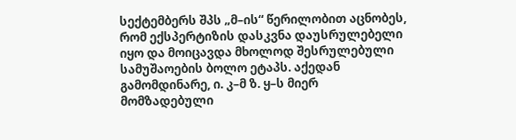სექტემბერს შპს „მ–ის“ წერილობით აცნობეს, რომ ექსპერტიზის დასკვნა დაუსრულებელი იყო და მოიცავდა მხოლოდ შესრულებული სამუშაოების ბოლო ეტაპს. აქედან გამომდინარე, ი. კ–მ ზ. ყ–ს მიერ მომზადებული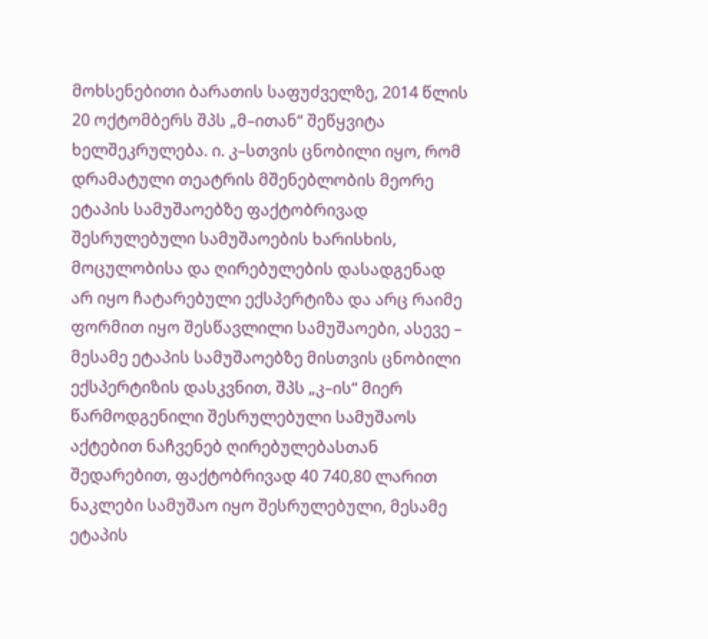მოხსენებითი ბარათის საფუძველზე, 2014 წლის 20 ოქტომბერს შპს „მ–ითან“ შეწყვიტა ხელშეკრულება. ი. კ–სთვის ცნობილი იყო, რომ დრამატული თეატრის მშენებლობის მეორე ეტაპის სამუშაოებზე ფაქტობრივად შესრულებული სამუშაოების ხარისხის, მოცულობისა და ღირებულების დასადგენად არ იყო ჩატარებული ექსპერტიზა და არც რაიმე ფორმით იყო შესწავლილი სამუშაოები, ასევე – მესამე ეტაპის სამუშაოებზე მისთვის ცნობილი ექსპერტიზის დასკვნით, შპს „კ–ის“ მიერ წარმოდგენილი შესრულებული სამუშაოს აქტებით ნაჩვენებ ღირებულებასთან შედარებით, ფაქტობრივად 40 740,80 ლარით ნაკლები სამუშაო იყო შესრულებული, მესამე ეტაპის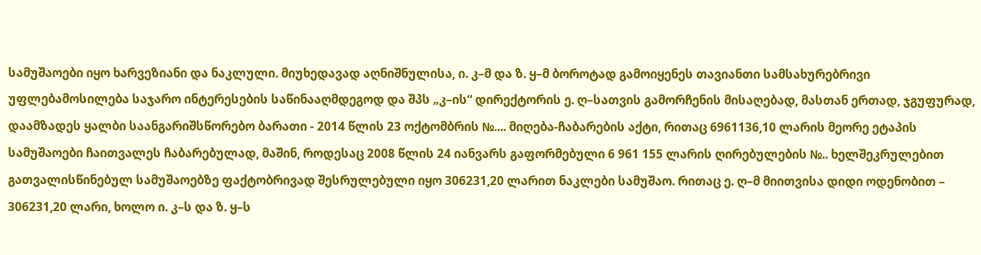სამუშაოები იყო ხარვეზიანი და ნაკლული. მიუხედავად აღნიშნულისა, ი. კ–მ და ზ. ყ–მ ბოროტად გამოიყენეს თავიანთი სამსახურებრივი უფლებამოსილება საჯარო ინტერესების საწინააღმდეგოდ და შპს „კ–ის“ დირექტორის ე. ღ–სათვის გამორჩენის მისაღებად, მასთან ერთად, ჯგუფურად, დაამზადეს ყალბი საანგარიშსწორებო ბარათი - 2014 წლის 23 ოქტომბრის №.... მიღება-ჩაბარების აქტი, რითაც 6961136,10 ლარის მეორე ეტაპის სამუშაოები ჩაითვალეს ჩაბარებულად, მაშინ, როდესაც 2008 წლის 24 იანვარს გაფორმებული 6 961 155 ლარის ღირებულების №.. ხელშეკრულებით გათვალისწინებულ სამუშაოებზე ფაქტობრივად შესრულებული იყო 306231,20 ლარით ნაკლები სამუშაო. რითაც ე. ღ–მ მიითვისა დიდი ოდენობით – 306231,20 ლარი, ხოლო ი. კ–ს და ზ. ყ–ს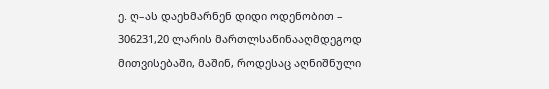ე. ღ–ას დაეხმარნენ დიდი ოდენობით – 306231,20 ლარის მართლსაწინააღმდეგოდ მითვისებაში, მაშინ, როდესაც აღნიშნული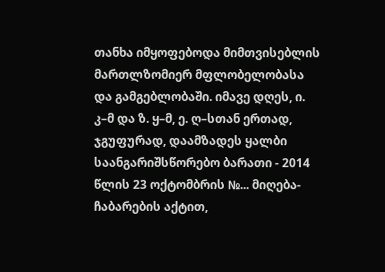თანხა იმყოფებოდა მიმთვისებლის მართლზომიერ მფლობელობასა და გამგებლობაში. იმავე დღეს, ი. კ–მ და ზ. ყ–მ, ე. ღ–სთან ერთად, ჯგუფურად, დაამზადეს ყალბი საანგარიშსწორებო ბარათი - 2014 წლის 23 ოქტომბრის №... მიღება-ჩაბარების აქტით,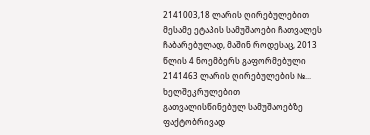2141003,18 ლარის ღირებულებით მესამე ეტაპის სამუშაოები ჩათვალეს ჩაბარებულად, მაშინ როდესაც, 2013 წლის 4 ნოემბერს გაფორმებული 2141463 ლარის ღირებულების №... ხელშეკრულებით გათვალისწინებულ სამუშაოებზე ფაქტობრივად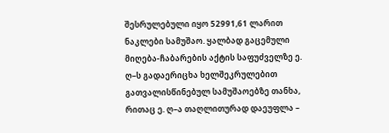შესრულებული იყო 52991,61 ლარით ნაკლები სამუშაო. ყალბად გაცემული მიღება-ჩაბარების აქტის საფუძველზე ე. ღ–ს გადაერიცხა ხელშეკრულებით გათვალისწინებულ სამუშაოებზე თანხა, რითაც ე. ღ–ა თაღლითურად დაეუფლა –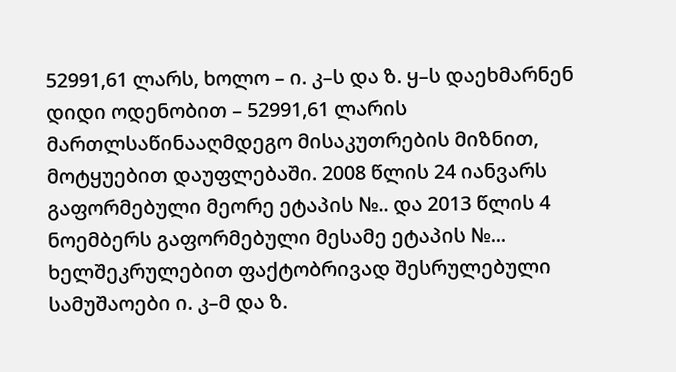52991,61 ლარს, ხოლო – ი. კ–ს და ზ. ყ–ს დაეხმარნენ დიდი ოდენობით – 52991,61 ლარის მართლსაწინააღმდეგო მისაკუთრების მიზნით, მოტყუებით დაუფლებაში. 2008 წლის 24 იანვარს გაფორმებული მეორე ეტაპის №.. და 2013 წლის 4 ნოემბერს გაფორმებული მესამე ეტაპის №... ხელშეკრულებით ფაქტობრივად შესრულებული სამუშაოები ი. კ–მ და ზ.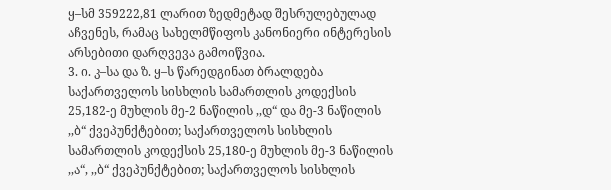ყ–სმ 359222,81 ლარით ზედმეტად შესრულებულად აჩვენეს, რამაც სახელმწიფოს კანონიერი ინტერესის არსებითი დარღვევა გამოიწვია.
3. ი. კ–სა და ზ. ყ–ს წარედგინათ ბრალდება საქართველოს სისხლის სამართლის კოდექსის 25,182-ე მუხლის მე-2 ნაწილის ,,დ“ და მე-3 ნაწილის ,,ბ“ ქვეპუნქტებით; საქართველოს სისხლის სამართლის კოდექსის 25,180-ე მუხლის მე-3 ნაწილის ,,ა“, ,,ბ“ ქვეპუნქტებით; საქართველოს სისხლის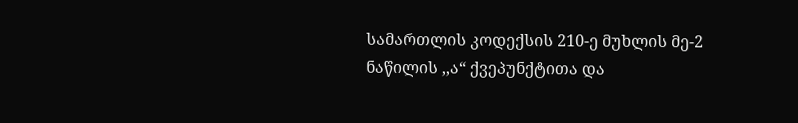სამართლის კოდექსის 210-ე მუხლის მე-2 ნაწილის ,,ა“ ქვეპუნქტითა და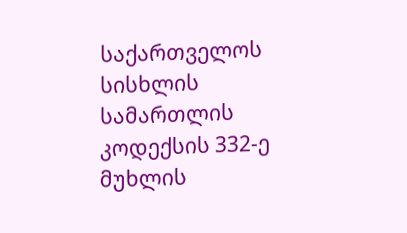საქართველოს სისხლის სამართლის კოდექსის 332-ე მუხლის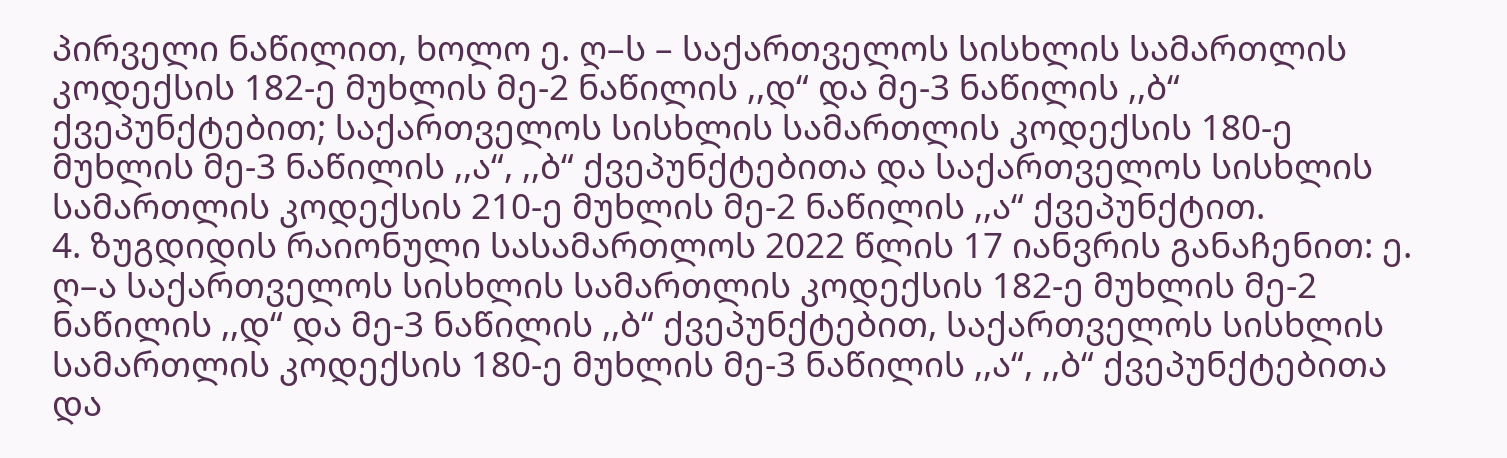პირველი ნაწილით, ხოლო ე. ღ–ს – საქართველოს სისხლის სამართლის კოდექსის 182-ე მუხლის მე-2 ნაწილის ,,დ“ და მე-3 ნაწილის ,,ბ“ ქვეპუნქტებით; საქართველოს სისხლის სამართლის კოდექსის 180-ე მუხლის მე-3 ნაწილის ,,ა“, ,,ბ“ ქვეპუნქტებითა და საქართველოს სისხლის სამართლის კოდექსის 210-ე მუხლის მე-2 ნაწილის ,,ა“ ქვეპუნქტით.
4. ზუგდიდის რაიონული სასამართლოს 2022 წლის 17 იანვრის განაჩენით: ე. ღ–ა საქართველოს სისხლის სამართლის კოდექსის 182-ე მუხლის მე-2 ნაწილის ,,დ“ და მე-3 ნაწილის ,,ბ“ ქვეპუნქტებით, საქართველოს სისხლის სამართლის კოდექსის 180-ე მუხლის მე-3 ნაწილის ,,ა“, ,,ბ“ ქვეპუნქტებითა და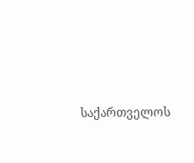საქართველოს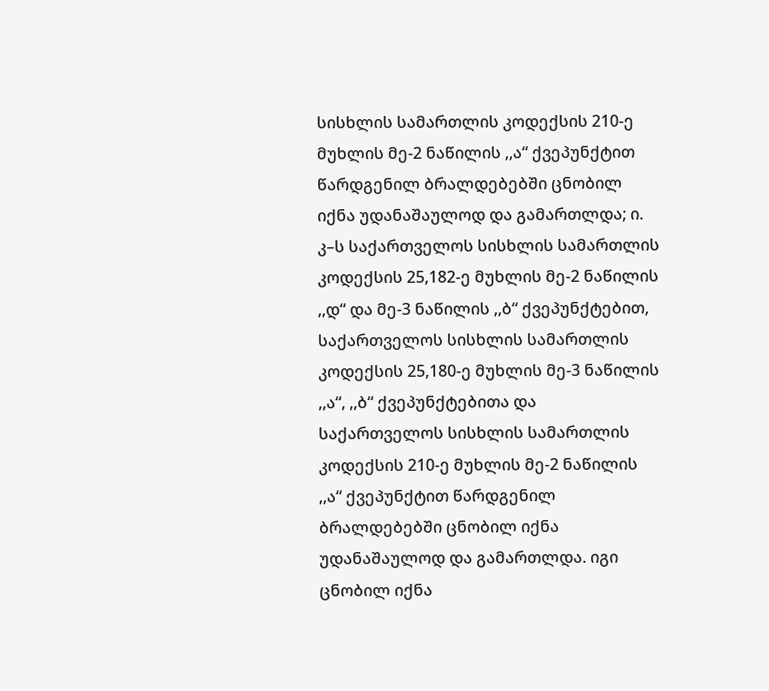სისხლის სამართლის კოდექსის 210-ე მუხლის მე-2 ნაწილის ,,ა“ ქვეპუნქტით წარდგენილ ბრალდებებში ცნობილ იქნა უდანაშაულოდ და გამართლდა; ი. კ–ს საქართველოს სისხლის სამართლის კოდექსის 25,182-ე მუხლის მე-2 ნაწილის ,,დ“ და მე-3 ნაწილის ,,ბ“ ქვეპუნქტებით, საქართველოს სისხლის სამართლის კოდექსის 25,180-ე მუხლის მე-3 ნაწილის ,,ა“, ,,ბ“ ქვეპუნქტებითა და საქართველოს სისხლის სამართლის კოდექსის 210-ე მუხლის მე-2 ნაწილის ,,ა“ ქვეპუნქტით წარდგენილ ბრალდებებში ცნობილ იქნა უდანაშაულოდ და გამართლდა. იგი ცნობილ იქნა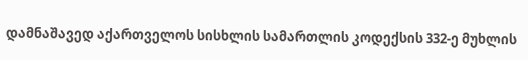დამნაშავედ აქართველოს სისხლის სამართლის კოდექსის 332-ე მუხლის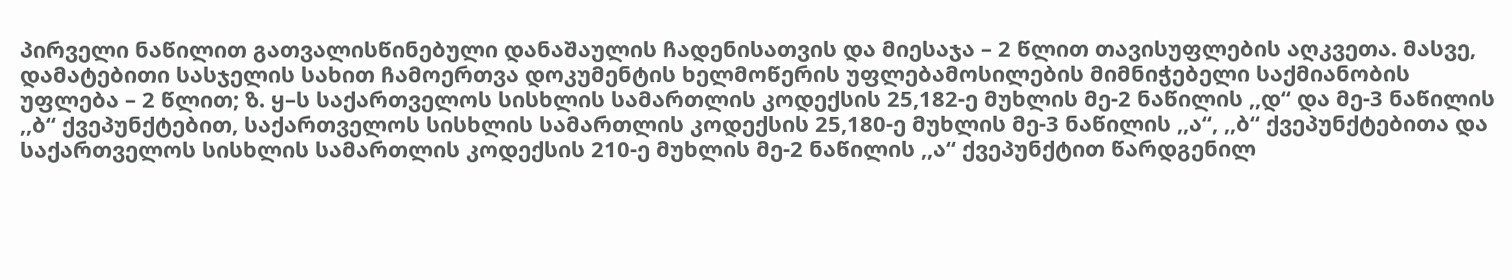პირველი ნაწილით გათვალისწინებული დანაშაულის ჩადენისათვის და მიესაჯა – 2 წლით თავისუფლების აღკვეთა. მასვე, დამატებითი სასჯელის სახით ჩამოერთვა დოკუმენტის ხელმოწერის უფლებამოსილების მიმნიჭებელი საქმიანობის უფლება – 2 წლით; ზ. ყ–ს საქართველოს სისხლის სამართლის კოდექსის 25,182-ე მუხლის მე-2 ნაწილის ,,დ“ და მე-3 ნაწილის ,,ბ“ ქვეპუნქტებით, საქართველოს სისხლის სამართლის კოდექსის 25,180-ე მუხლის მე-3 ნაწილის ,,ა“, ,,ბ“ ქვეპუნქტებითა და საქართველოს სისხლის სამართლის კოდექსის 210-ე მუხლის მე-2 ნაწილის ,,ა“ ქვეპუნქტით წარდგენილ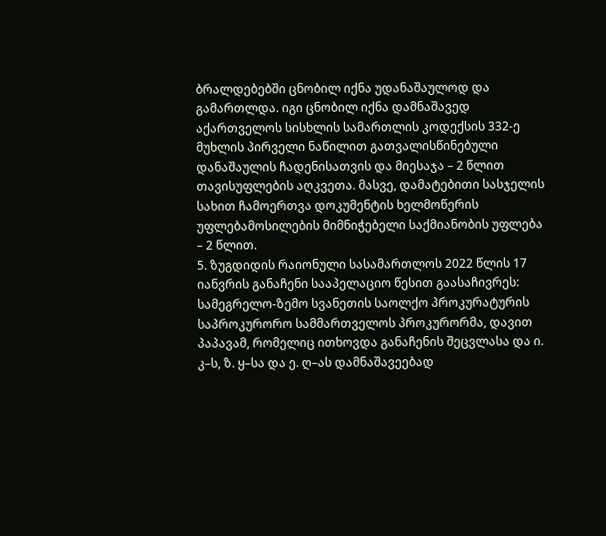ბრალდებებში ცნობილ იქნა უდანაშაულოდ და გამართლდა. იგი ცნობილ იქნა დამნაშავედ აქართველოს სისხლის სამართლის კოდექსის 332-ე მუხლის პირველი ნაწილით გათვალისწინებული დანაშაულის ჩადენისათვის და მიესაჯა – 2 წლით თავისუფლების აღკვეთა. მასვე, დამატებითი სასჯელის სახით ჩამოერთვა დოკუმენტის ხელმოწერის უფლებამოსილების მიმნიჭებელი საქმიანობის უფლება – 2 წლით.
5. ზუგდიდის რაიონული სასამართლოს 2022 წლის 17 იანვრის განაჩენი სააპელაციო წესით გაასაჩივრეს: სამეგრელო-ზემო სვანეთის საოლქო პროკურატურის საპროკურორო სამმართველოს პროკურორმა, დავით პაპავამ, რომელიც ითხოვდა განაჩენის შეცვლასა და ი. კ–ს, ზ. ყ–სა და ე. ღ–ას დამნაშავეებად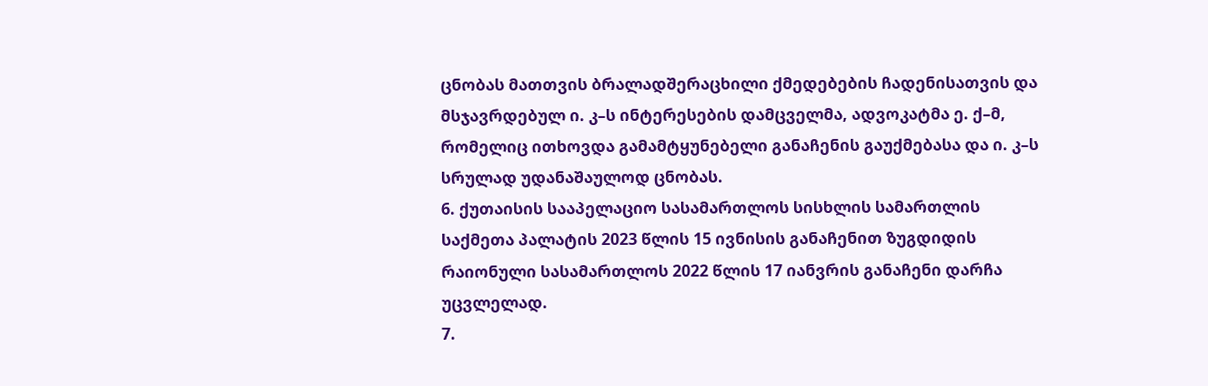ცნობას მათთვის ბრალადშერაცხილი ქმედებების ჩადენისათვის და მსჯავრდებულ ი. კ–ს ინტერესების დამცველმა, ადვოკატმა ე. ქ–მ, რომელიც ითხოვდა გამამტყუნებელი განაჩენის გაუქმებასა და ი. კ–ს სრულად უდანაშაულოდ ცნობას.
6. ქუთაისის სააპელაციო სასამართლოს სისხლის სამართლის საქმეთა პალატის 2023 წლის 15 ივნისის განაჩენით ზუგდიდის რაიონული სასამართლოს 2022 წლის 17 იანვრის განაჩენი დარჩა უცვლელად.
7.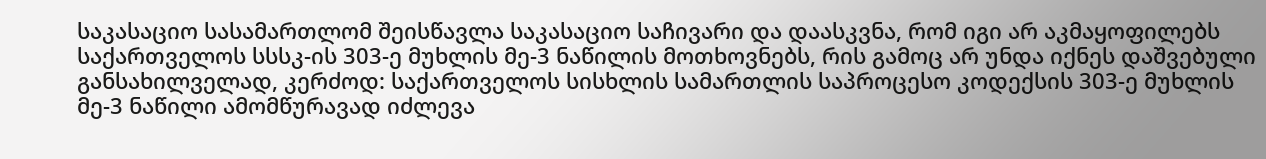საკასაციო სასამართლომ შეისწავლა საკასაციო საჩივარი და დაასკვნა, რომ იგი არ აკმაყოფილებს საქართველოს სსსკ-ის 303-ე მუხლის მე-3 ნაწილის მოთხოვნებს, რის გამოც არ უნდა იქნეს დაშვებული განსახილველად, კერძოდ: საქართველოს სისხლის სამართლის საპროცესო კოდექსის 303-ე მუხლის მე-3 ნაწილი ამომწურავად იძლევა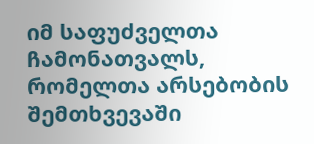იმ საფუძველთა ჩამონათვალს, რომელთა არსებობის შემთხვევაში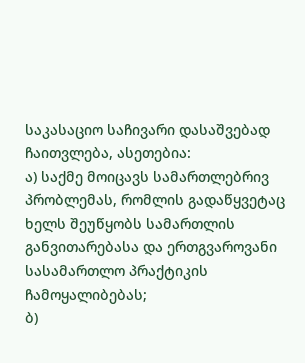საკასაციო საჩივარი დასაშვებად ჩაითვლება, ასეთებია:
ა) საქმე მოიცავს სამართლებრივ პრობლემას, რომლის გადაწყვეტაც ხელს შეუწყობს სამართლის განვითარებასა და ერთგვაროვანი სასამართლო პრაქტიკის ჩამოყალიბებას;
ბ)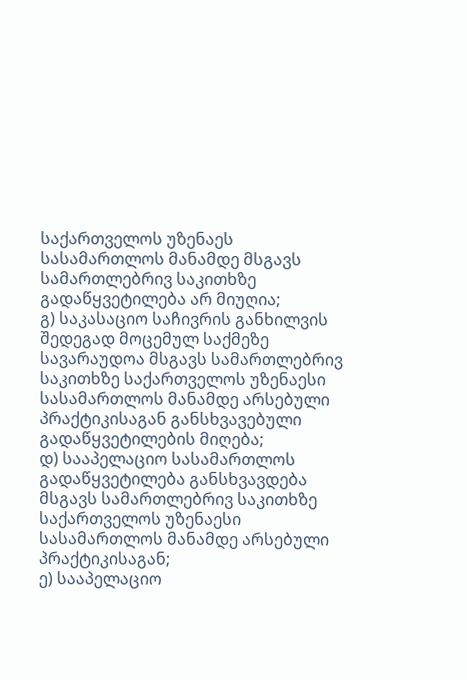საქართველოს უზენაეს სასამართლოს მანამდე მსგავს სამართლებრივ საკითხზე გადაწყვეტილება არ მიუღია;
გ) საკასაციო საჩივრის განხილვის შედეგად მოცემულ საქმეზე სავარაუდოა მსგავს სამართლებრივ საკითხზე საქართველოს უზენაესი სასამართლოს მანამდე არსებული პრაქტიკისაგან განსხვავებული გადაწყვეტილების მიღება;
დ) სააპელაციო სასამართლოს გადაწყვეტილება განსხვავდება მსგავს სამართლებრივ საკითხზე საქართველოს უზენაესი სასამართლოს მანამდე არსებული პრაქტიკისაგან;
ე) სააპელაციო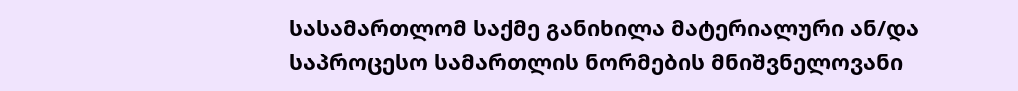სასამართლომ საქმე განიხილა მატერიალური ან/და საპროცესო სამართლის ნორმების მნიშვნელოვანი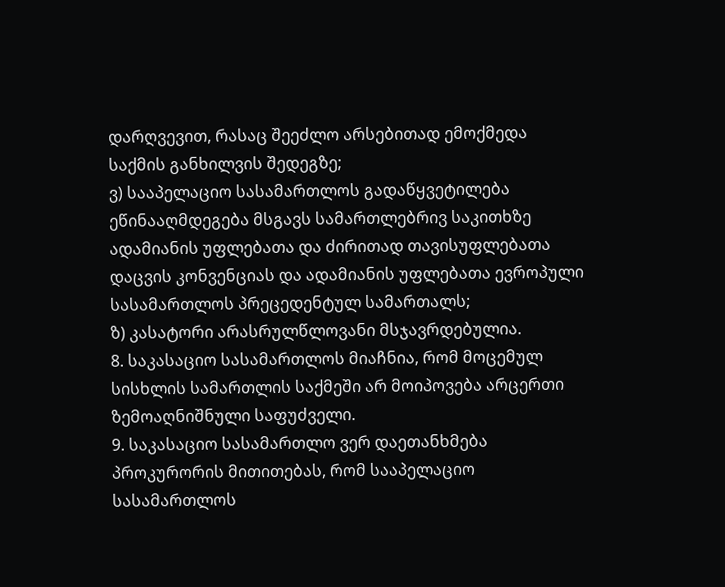დარღვევით, რასაც შეეძლო არსებითად ემოქმედა საქმის განხილვის შედეგზე;
ვ) სააპელაციო სასამართლოს გადაწყვეტილება ეწინააღმდეგება მსგავს სამართლებრივ საკითხზე ადამიანის უფლებათა და ძირითად თავისუფლებათა დაცვის კონვენციას და ადამიანის უფლებათა ევროპული სასამართლოს პრეცედენტულ სამართალს;
ზ) კასატორი არასრულწლოვანი მსჯავრდებულია.
8. საკასაციო სასამართლოს მიაჩნია, რომ მოცემულ სისხლის სამართლის საქმეში არ მოიპოვება არცერთი ზემოაღნიშნული საფუძველი.
9. საკასაციო სასამართლო ვერ დაეთანხმება პროკურორის მითითებას, რომ სააპელაციო სასამართლოს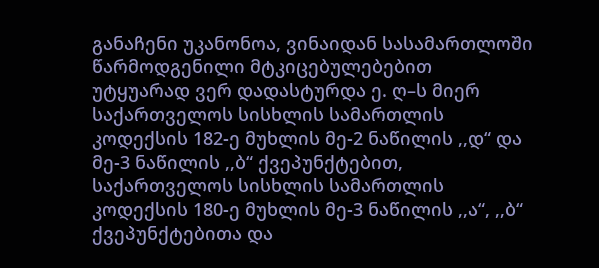განაჩენი უკანონოა, ვინაიდან სასამართლოში წარმოდგენილი მტკიცებულებებით უტყუარად ვერ დადასტურდა ე. ღ–ს მიერ საქართველოს სისხლის სამართლის კოდექსის 182-ე მუხლის მე-2 ნაწილის ,,დ“ და მე-3 ნაწილის ,,ბ“ ქვეპუნქტებით, საქართველოს სისხლის სამართლის კოდექსის 180-ე მუხლის მე-3 ნაწილის ,,ა“, ,,ბ“ ქვეპუნქტებითა და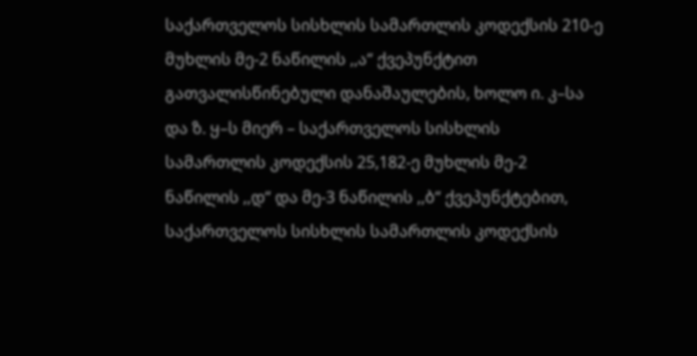საქართველოს სისხლის სამართლის კოდექსის 210-ე მუხლის მე-2 ნაწილის ,,ა“ ქვეპუნქტით გათვალისწინებული დანაშაულების, ხოლო ი. კ–სა და ზ. ყ–ს მიერ – საქართველოს სისხლის სამართლის კოდექსის 25,182-ე მუხლის მე-2 ნაწილის ,,დ“ და მე-3 ნაწილის ,,ბ“ ქვეპუნქტებით, საქართველოს სისხლის სამართლის კოდექსის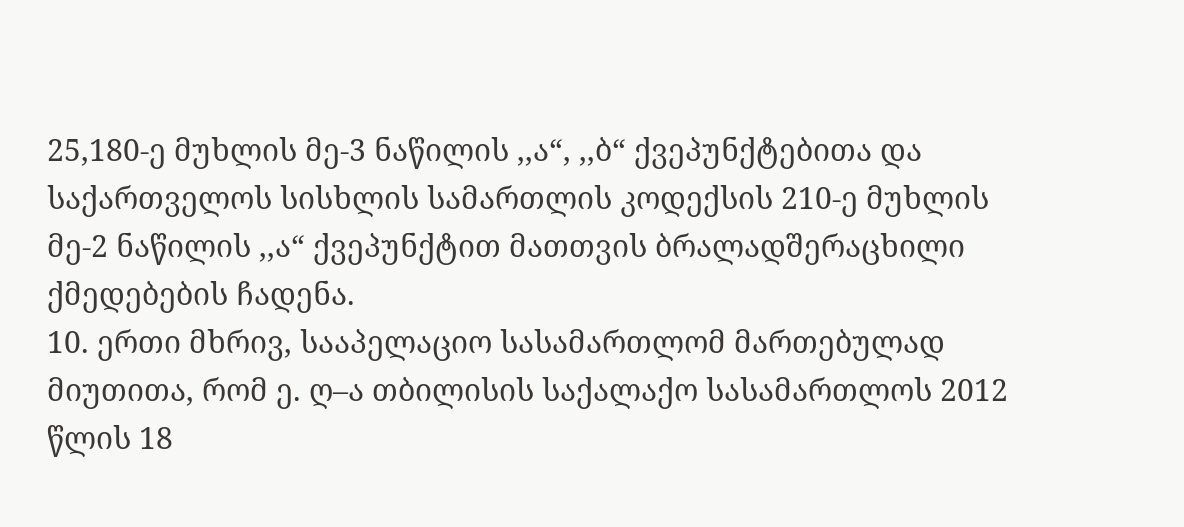25,180-ე მუხლის მე-3 ნაწილის ,,ა“, ,,ბ“ ქვეპუნქტებითა და საქართველოს სისხლის სამართლის კოდექსის 210-ე მუხლის მე-2 ნაწილის ,,ა“ ქვეპუნქტით მათთვის ბრალადშერაცხილი ქმედებების ჩადენა.
10. ერთი მხრივ, სააპელაციო სასამართლომ მართებულად მიუთითა, რომ ე. ღ–ა თბილისის საქალაქო სასამართლოს 2012 წლის 18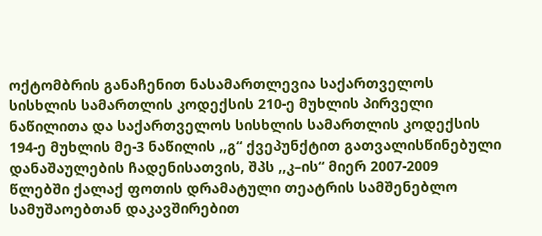ოქტომბრის განაჩენით ნასამართლევია საქართველოს სისხლის სამართლის კოდექსის 210-ე მუხლის პირველი ნაწილითა და საქართველოს სისხლის სამართლის კოდექსის 194-ე მუხლის მე-3 ნაწილის ,,გ“ ქვეპუნქტით გათვალისწინებული დანაშაულების ჩადენისათვის, შპს ,,კ–ის“ მიერ 2007-2009 წლებში ქალაქ ფოთის დრამატული თეატრის სამშენებლო სამუშაოებთან დაკავშირებით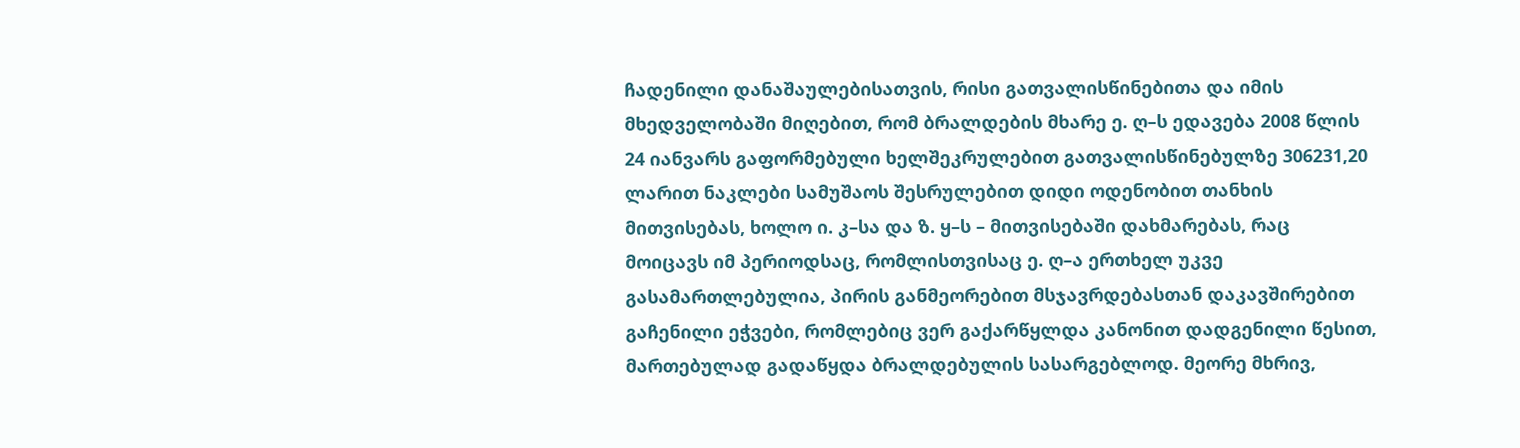ჩადენილი დანაშაულებისათვის, რისი გათვალისწინებითა და იმის მხედველობაში მიღებით, რომ ბრალდების მხარე ე. ღ–ს ედავება 2008 წლის 24 იანვარს გაფორმებული ხელშეკრულებით გათვალისწინებულზე 306231,20 ლარით ნაკლები სამუშაოს შესრულებით დიდი ოდენობით თანხის მითვისებას, ხოლო ი. კ–სა და ზ. ყ–ს – მითვისებაში დახმარებას, რაც მოიცავს იმ პერიოდსაც, რომლისთვისაც ე. ღ–ა ერთხელ უკვე გასამართლებულია, პირის განმეორებით მსჯავრდებასთან დაკავშირებით გაჩენილი ეჭვები, რომლებიც ვერ გაქარწყლდა კანონით დადგენილი წესით, მართებულად გადაწყდა ბრალდებულის სასარგებლოდ. მეორე მხრივ,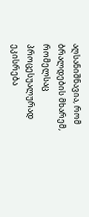აღსანიშნავია, რომ ბრალდების მხარემ, რომელსაც პროცესუალურად ეკისრება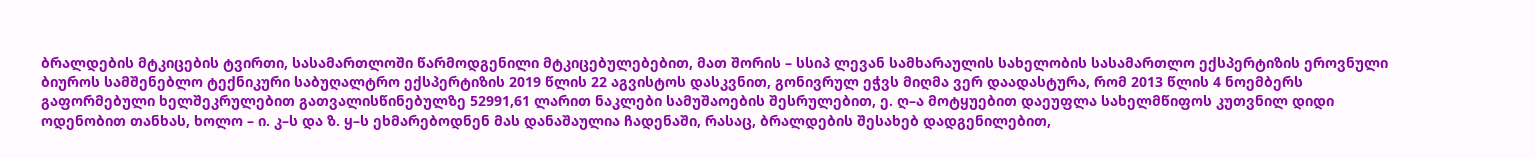ბრალდების მტკიცების ტვირთი, სასამართლოში წარმოდგენილი მტკიცებულებებით, მათ შორის – სსიპ ლევან სამხარაულის სახელობის სასამართლო ექსპერტიზის ეროვნული ბიუროს სამშენებლო ტექნიკური საბუღალტრო ექსპერტიზის 2019 წლის 22 აგვისტოს დასკვნით, გონივრულ ეჭვს მიღმა ვერ დაადასტურა, რომ 2013 წლის 4 ნოემბერს გაფორმებული ხელშეკრულებით გათვალისწინებულზე 52991,61 ლარით ნაკლები სამუშაოების შესრულებით, ე. ღ–ა მოტყუებით დაეუფლა სახელმწიფოს კუთვნილ დიდი ოდენობით თანხას, ხოლო – ი. კ–ს და ზ. ყ–ს ეხმარებოდნენ მას დანაშაულია ჩადენაში, რასაც, ბრალდების შესახებ დადგენილებით,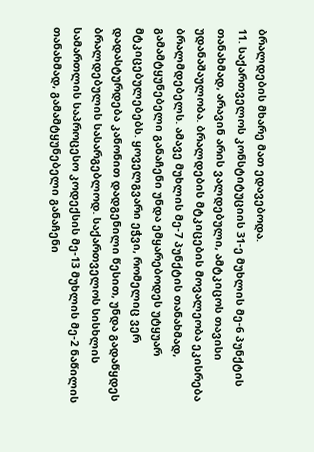ბრალდების მხარე მათ ედავებოდა.
11. საქართველოს კონსტიტუციის 31-ე მუხლის მე-6 პუნქტის თანახმად, არავინ არის ვალდებული, ამტკიცოს თავისი უდანაშაულობა. ბრალდების მტკიცების მოვალეობა ეკისრება ბრალმდებელს. ამავე მუხლის მე-7 პუნქტის თანახმად, გამამტყუნებელი განაჩენი უნდა ემყარებოდეს უტყუარ მტკიცებულებებს. ყოველგვარი ეჭვი, რომელიც ვერ დადასტურდება კანონით დადგენილი წესით, უნდა გადაწყდეს ბრალდებულის სასარგებლოდ. საქართველოს სისხლის სამართლის საპროცესო კოდექსის მე-13 მუხლის მე-2 ნაწილის თანახმად, გამამტყუნებელი განაჩენი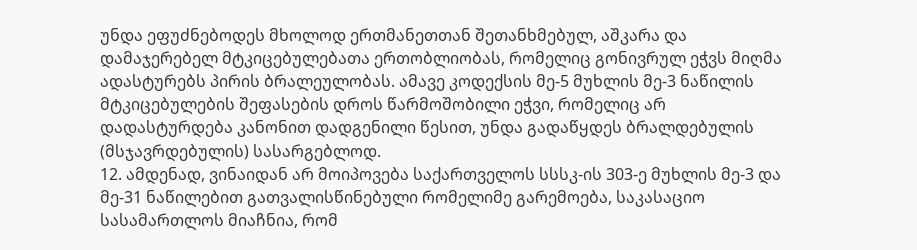უნდა ეფუძნებოდეს მხოლოდ ერთმანეთთან შეთანხმებულ, აშკარა და დამაჯერებელ მტკიცებულებათა ერთობლიობას, რომელიც გონივრულ ეჭვს მიღმა ადასტურებს პირის ბრალეულობას. ამავე კოდექსის მე-5 მუხლის მე-3 ნაწილის მტკიცებულების შეფასების დროს წარმოშობილი ეჭვი, რომელიც არ დადასტურდება კანონით დადგენილი წესით, უნდა გადაწყდეს ბრალდებულის (მსჯავრდებულის) სასარგებლოდ.
12. ამდენად, ვინაიდან არ მოიპოვება საქართველოს სსსკ-ის 303-ე მუხლის მე-3 და მე-31 ნაწილებით გათვალისწინებული რომელიმე გარემოება, საკასაციო სასამართლოს მიაჩნია, რომ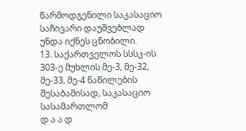წარმოდგენილი საკასაციო საჩივარი დაუშვებლად უნდა იქნეს ცნობილი.
13. საქართველოს სსსკ-ის 303-ე მუხლის მე-3, მე-32, მე-33, მე-4 ნაწილების შესაბამისად, საკასაციო სასამართლომ
დ ა ა დ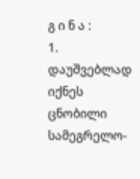გ ი ნ ა :
1. დაუშვებლად იქნეს ცნობილი სამეგრელო-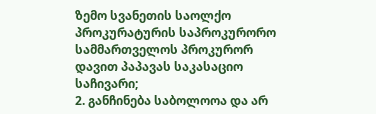ზემო სვანეთის საოლქო პროკურატურის საპროკურორო სამმართველოს პროკურორ დავით პაპავას საკასაციო საჩივარი;
2. განჩინება საბოლოოა და არ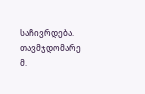საჩივრდება.
თავმჯდომარე მ.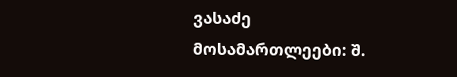ვასაძე
მოსამართლეები: შ.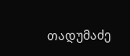თადუმაძე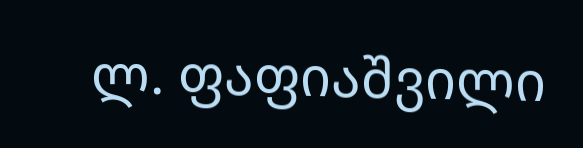ლ. ფაფიაშვილი